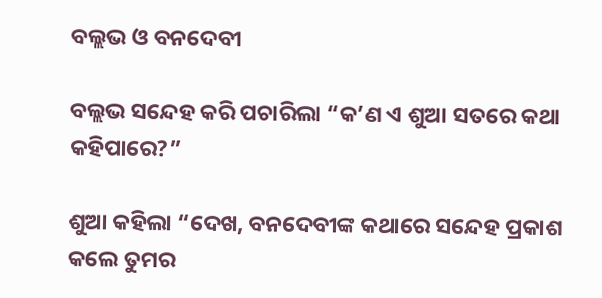ବଲ୍ଲଭ ଓ ବନଦେବୀ

ବଲ୍ଲଭ ସନ୍ଦେହ କରି ପଚାରିଲା “କ’ଣ ଏ ଶୁଆ ସତରେ କଥା କହିପାରେ?”

ଶୁଆ କହିଲା “ଦେଖ, ବନଦେବୀଙ୍କ କଥାରେ ସନ୍ଦେହ ପ୍ରକାଶ କଲେ ତୁମର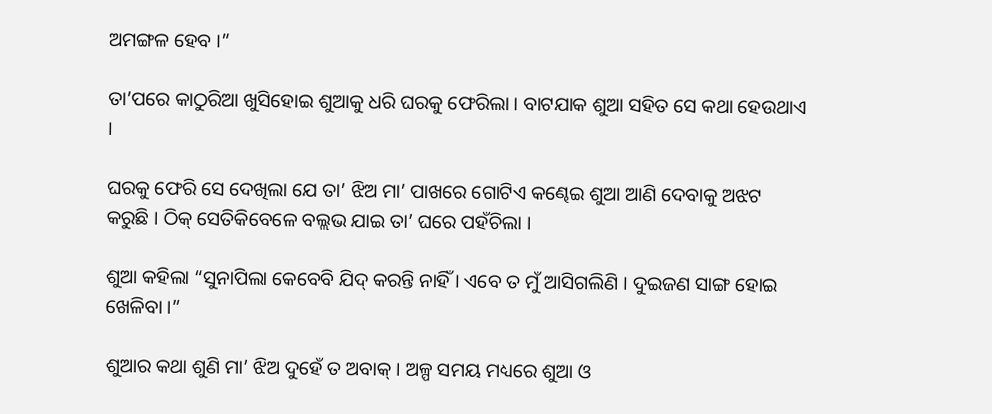ଅମଙ୍ଗଳ ହେବ ।”

ତା’ପରେ କାଠୁରିଆ ଖୁସିହୋଇ ଶୁଆକୁ ଧରି ଘରକୁ ଫେରିଲା । ବାଟଯାକ ଶୁଆ ସହିତ ସେ କଥା ହେଉଥାଏ ।

ଘରକୁ ଫେରି ସେ ଦେଖିଲା ଯେ ତା’ ଝିଅ ମା’ ପାଖରେ ଗୋଟିଏ କଣ୍ଢେଇ ଶୁଆ ଆଣି ଦେବାକୁ ଅଝଟ କରୁଛି । ଠିକ୍ ସେତିକିବେଳେ ବଲ୍ଲଭ ଯାଇ ତା’ ଘରେ ପହଁଚିଲା ।

ଶୁଆ କହିଲା “ସୁନାପିଲା କେବେବି ଯିଦ୍ କରନ୍ତି ନାହିଁ । ଏବେ ତ ମୁଁ ଆସିଗଲିଣି । ଦୁଇଜଣ ସାଙ୍ଗ ହୋଇ ଖେଳିବା ।”

ଶୁଆର କଥା ଶୁଣି ମା’ ଝିଅ ଦୁହେଁ ତ ଅବାକ୍ । ଅଳ୍ପ ସମୟ ମଧ୍ୟରେ ଶୁଆ ଓ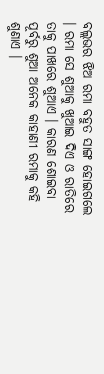ବଲ୍ଲଭର ଝିଅ ରମା ବହୁତ ସାଙ୍ଗ ହୋଇଗଲେ । ରମା ସେ ଶୁଆକୁ ଖୁଆଇ ଦିଏ ଓ ରାତିରେ ତାକୁ ପାଖରେ ଶୁଆଏ । କାରଣ ଶୋଇବା ପୂର୍ବରୁ ଶୁଆ ଅନେକ କାହାଣୀ ରମାକୁ କହି ଶୁଣାଏ ।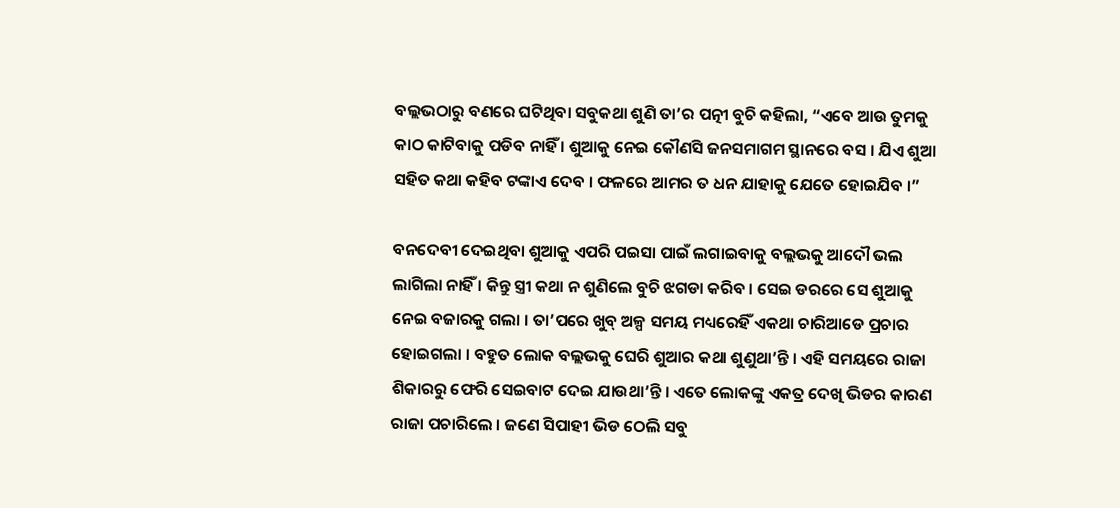ବଲ୍ଲଭଠାରୁ ବଣରେ ଘଟିଥିବା ସବୁକଥା ଶୁଣି ତା’ର ପତ୍ନୀ ବୁଚି କହିଲା, “ଏବେ ଆଉ ତୁମକୁ କାଠ କାଟିବାକୁ ପଡିବ ନାହିଁ । ଶୁଆକୁ ନେଇ କୌଣସି ଜନସମାଗମ ସ୍ଥାନରେ ବସ । ଯିଏ ଶୁଆ ସହିତ କଥା କହିବ ଟଙ୍କାଏ ଦେବ । ଫଳରେ ଆମର ତ ଧନ ଯାହାକୁ ଯେତେ ହୋଇଯିବ ।”

ବନଦେବୀ ଦେଇଥିବା ଶୁଆକୁ ଏପରି ପଇସା ପାଇଁ ଲଗାଇବାକୁ ବଲ୍ଲଭକୁ ଆଦୌ ଭଲ ଲାଗିଲା ନାହିଁ । କିନ୍ତୁ ସ୍ତ୍ରୀ କଥା ନ ଶୁଣିଲେ ବୁଚି ଝଗଡା କରିବ । ସେଇ ଡରରେ ସେ ଶୁଆକୁ ନେଇ ବଜାରକୁ ଗଲା । ତା’ପରେ ଖୁବ୍ ଅଳ୍ପ ସମୟ ମଧ୍ୟରେହିଁ ଏକଥା ଚାରିଆଡେ ପ୍ରଚାର ହୋଇଗଲା । ବହୁତ ଲୋକ ବଲ୍ଲଭକୁ ଘେରି ଶୁଆର କଥା ଶୁଣୁଥା’ନ୍ତି । ଏହି ସମୟରେ ରାଜା ଶିକାରରୁ ଫେରି ସେଇବାଟ ଦେଇ ଯାଉଥା’ନ୍ତି । ଏତେ ଲୋକଙ୍କୁ ଏକତ୍ର ଦେଖି ଭିଡର କାରଣ ରାଜା ପଚାରିଲେ । ଜଣେ ସିପାହୀ ଭିଡ ଠେଲି ସବୁ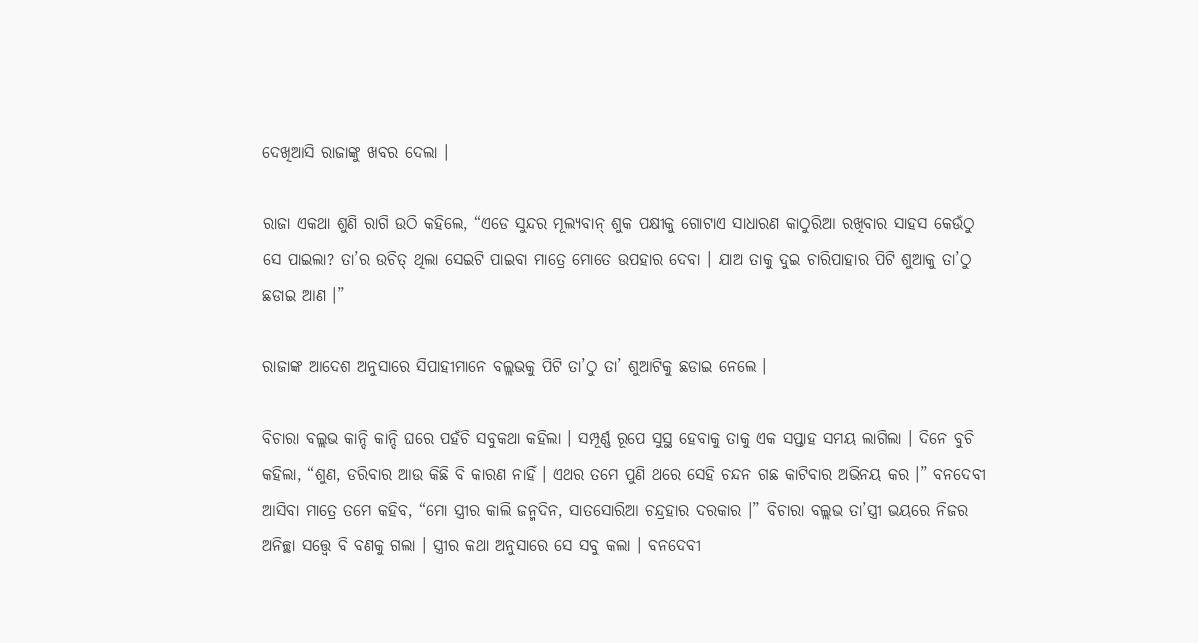ଦେଖିଆସି ରାଜାଙ୍କୁ ଖବର ଦେଲା ।

ରାଜା ଏକଥା ଶୁଣି ରାଗି ଉଠି କହିଲେ, “ଏଡେ ସୁନ୍ଦର ମୂଲ୍ୟବାନ୍ ଶୁକ ପକ୍ଷୀକୁ ଗୋଟାଏ ସାଧାରଣ କାଠୁରିଆ ରଖିବାର ସାହସ କେଉଁଠୁ ସେ ପାଇଲା? ତା’ର ଉଚିତ୍ ଥିଲା ସେଇଟି ପାଇବା ମାତ୍ରେ ମୋତେ ଉପହାର ଦେବା । ଯାଅ ତାକୁ ଦୁଇ ଚାରିପାହାର ପିଟି ଶୁଆକୁ ତା’ଠୁ ଛଡାଇ ଆଣ ।”

ରାଜାଙ୍କ ଆଦେଶ ଅନୁସାରେ ସିପାହୀମାନେ ବଲ୍ଲଭକୁ ପିଟି ତା’ଠୁ ତା’ ଶୁଆଟିକୁ ଛଡାଇ ନେଲେ ।

ବିଚାରା ବଲ୍ଲଭ କାନ୍ଦି କାନ୍ଦି ଘରେ ପହଁଚି ସବୁକଥା କହିଲା । ସମ୍ପୂର୍ଣ୍ଣ ରୂପେ ସୁସ୍ଥ ହେବାକୁ ତାକୁ ଏକ ସପ୍ତାହ ସମୟ ଲାଗିଲା । ଦିନେ ବୁଚି କହିଲା, “ଶୁଣ, ଡରିବାର ଆଉ କିଛି ବି କାରଣ ନାହିଁ । ଏଥର ତମେ ପୁଣି ଥରେ ସେହି ଚନ୍ଦନ ଗଛ କାଟିବାର ଅଭିନୟ କର ।” ବନଦେବୀ ଆସିବା ମାତ୍ରେ ତମେ କହିବ, “ମୋ ସ୍ତ୍ରୀର କାଲି ଜନ୍ମଦିନ, ସାତସୋରିଆ ଚନ୍ଦ୍ରହାର ଦରକାର ।” ବିଚାରା ବଲ୍ଲଭ ତା’ସ୍ତ୍ରୀ ଭୟରେ ନିଜର ଅନିଚ୍ଛା ସତ୍ତ୍ୱେ ବି ବଣକୁ ଗଲା । ସ୍ତ୍ରୀର କଥା ଅନୁସାରେ ସେ ସବୁ କଲା । ବନଦେବୀ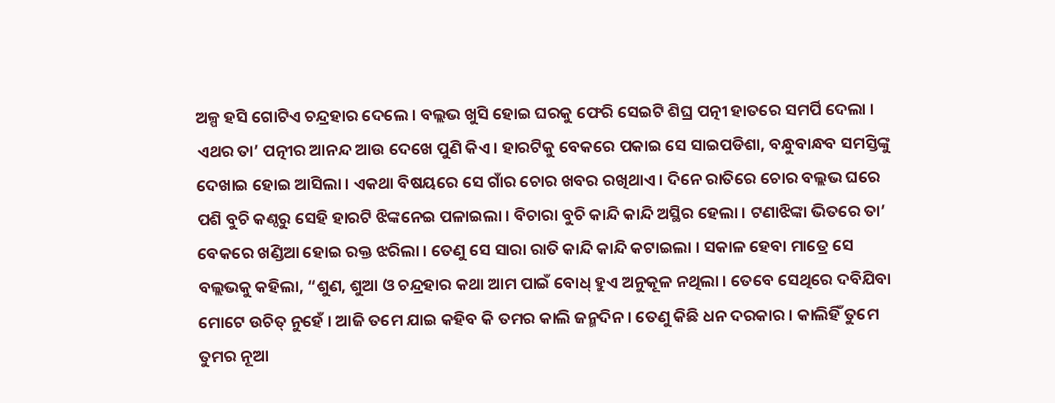ଅଳ୍ପ ହସି ଗୋଟିଏ ଚନ୍ଦ୍ରହାର ଦେଲେ । ବଲ୍ଲଭ ଖୁସି ହୋଇ ଘରକୁ ଫେରି ସେଇଟି ଶିଘ୍ର ପତ୍ନୀ ହାତରେ ସମର୍ପି ଦେଲା । ଏଥର ତା’ ପତ୍ନୀର ଆନନ୍ଦ ଆଉ ଦେଖେ ପୁଣି କିଏ । ହାରଟିକୁ ବେକରେ ପକାଇ ସେ ସାଇପଡିଶା, ବନ୍ଧୁବାନ୍ଧବ ସମସ୍ତିଙ୍କୁ ଦେଖାଇ ହୋଇ ଆସିଲା । ଏକଥା ବିଷୟରେ ସେ ଗାଁର ଚୋର ଖବର ରଖିଥାଏ । ଦିନେ ରାତିରେ ଚୋର ବଲ୍ଲଭ ଘରେ ପଶି ବୁଚି କଣ୍ଠରୁ ସେହି ହାରଟି ଝିଙ୍କନେଇ ପଳାଇଲା । ବିଚାରା ବୁଚି କାନ୍ଦି କାନ୍ଦି ଅସ୍ଥିର ହେଲା । ଟଣାଝିଙ୍କା ଭିତରେ ତା’ ବେକରେ ଖଣ୍ଡିଆ ହୋଇ ରକ୍ତ ଝରିଲା । ତେଣୁ ସେ ସାରା ରାତି କାନ୍ଦି କାନ୍ଦି କଟାଇଲା । ସକାଳ ହେବା ମାତ୍ରେ ସେ ବଲ୍ଲଭକୁ କହିଲା, “ଶୁଣ, ଶୁଆ ଓ ଚନ୍ଦ୍ରହାର କଥା ଆମ ପାଇଁ ବୋଧ୍ ହୁଏ ଅନୁକୂଳ ନଥିଲା । ତେବେ ସେଥିରେ ଦବିଯିବା ମୋଟେ ଉଚିତ୍ ନୁହେଁ । ଆଜି ତମେ ଯାଇ କହିବ କି ତମର କାଲି ଜନ୍ମଦିନ । ତେଣୁ କିଛି ଧନ ଦରକାର । କାଲିହିଁ ତୁମେ ତୁମର ନୂଆ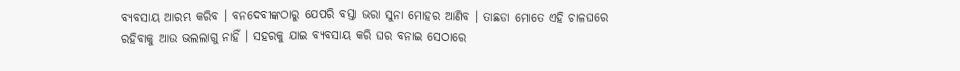ବ୍ୟବସାୟ ଆରମ୍ଭ କରିବ । ବନଦେବୀଙ୍କଠାରୁ ଯେପରି ବସ୍ତା ଭରା ସୁନା ମୋହର ଆଣିବ । ତାଛଡା ମୋତେ ଏହି ଚାଳଘରେ ରହିବାକୁ ଆଉ ଭଲଲାଗୁ ନାହିଁ । ସହରକୁ ଯାଇ ବ୍ୟବସାୟ କରି ଘର ବନାଇ ସେଠାରେ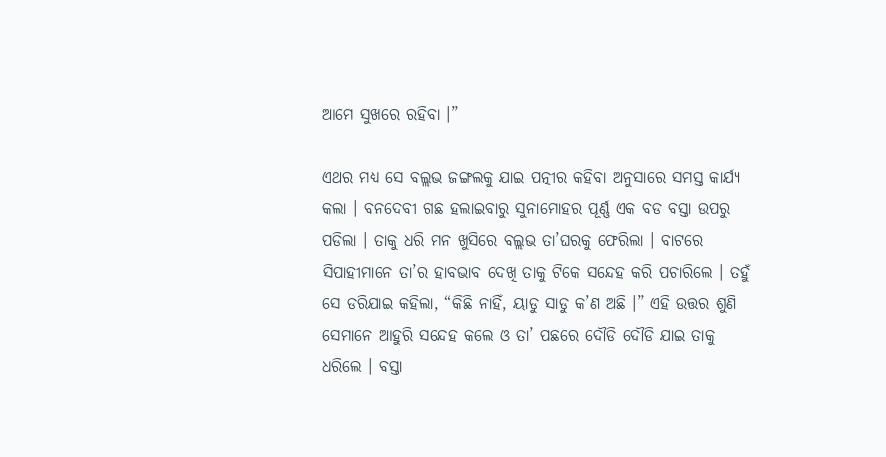ଆମେ ସୁଖରେ ରହିବା ।”

ଏଥର ମଧ୍ୟ ସେ ବଲ୍ଲଭ ଜଙ୍ଗଲକୁ ଯାଇ ପତ୍ନୀର କହିବା ଅନୁସାରେ ସମସ୍ତ କାର୍ଯ୍ୟ କଲା । ବନଦେବୀ ଗଛ ହଲାଇବାରୁ ସୁନାମୋହର ପୂର୍ଣ୍ଣ ଏକ ବଡ ବସ୍ତା ଉପରୁ ପଡିଲା । ତାକୁ ଧରି ମନ ଖୁସିରେ ବଲ୍ଲଭ ତା’ଘରକୁ ଫେରିଲା । ବାଟରେ ସିପାହୀମାନେ ତା’ର ହାବଭାବ ଦେଖି ତାକୁ ଟିକେ ସନ୍ଦେହ କରି ପଚାରିଲେ । ତହୁଁ ସେ ଡରିଯାଇ କହିଲା, “କିଛି ନାହିଁ, ୟାଡୁ ସାଡୁ କ’ଣ ଅଛି ।” ଏହି ଉତ୍ତର ଶୁଣି ସେମାନେ ଆହୁରି ସନ୍ଦେହ କଲେ ଓ ତା’ ପଛରେ ଦୌଡି ଦୌଡି ଯାଇ ତାକୁ ଧରିଲେ । ବସ୍ତା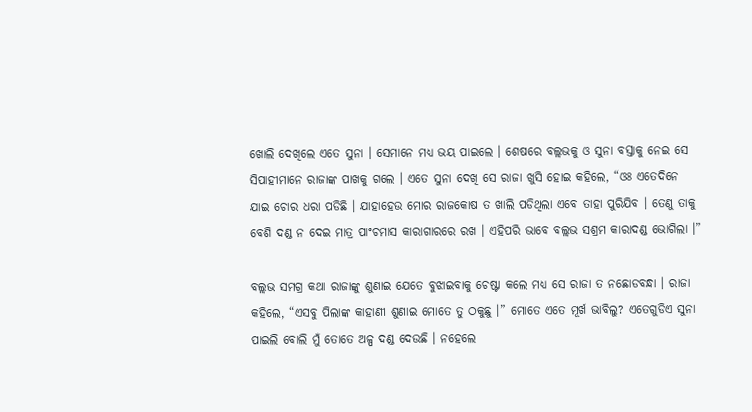ଖୋଲି ଦେଖିଲେ ଏତେ ସୁନା । ସେମାନେ ମଧ୍ୟ ଭୟ ପାଇଲେ । ଶେଷରେ ବଲ୍ଲଭକୁ ଓ ସୁନା ବସ୍ତାକୁ ନେଇ ସେ ସିପାହୀମାନେ ରାଜାଙ୍କ ପାଖକୁ ଗଲେ । ଏତେ ସୁନା ଦେଖି ସେ ରାଜା ଖୁସି ହୋଇ କହିଲେ, “ଓଃ ଏତେଦିନେ ଯାଇ ଚୋର ଧରା ପଡିଛି । ଯାହାହେଉ ମୋର ରାଜକୋଷ ତ ଖାଲି ପଡିଥିଲା ଏବେ ତାହା ପୁରିଯିବ । ତେଣୁ ତାକୁ ବେଶି ଦଣ୍ଡ ନ ଦେଇ ମାତ୍ର ପାଂଚମାସ କାରାଗାରରେ ରଖ । ଏହିପରି ଭାବେ ବଲ୍ଲଭ ସଶ୍ରମ କାରାଦଣ୍ଡ ଭୋଗିଲା ।”

ବଲ୍ଲଭ ସମଗ୍ର କଥା ରାଜାଙ୍କୁ ଶୁଣାଇ ଯେତେ ବୁଝାଇବାକୁ ଚେଷ୍ଟା କଲେ ମଧ୍ୟ ସେ ରାଜା ତ ନଛୋଡବନ୍ଧା । ରାଜା କହିଲେ, “ଏସବୁ ପିଲାଙ୍କ କାହାଣୀ ଶୁଣାଇ ମୋତେ ତୁ ଠକୁଛୁ ।” ମୋତେ ଏତେ ମୂର୍ଖ ଭାବିଲୁ? ଏତେଗୁଡିଏ ସୁନା ପାଇଲି ବୋଲି ମୁଁ ତୋତେ ଅଳ୍ପ ଦଣ୍ଡ ଦେଉଛି । ନହେଲେ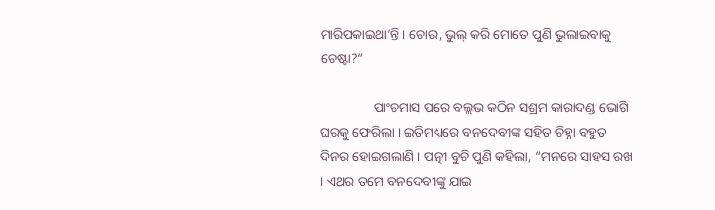ମାରିପକାଇଥା’ନ୍ତି । ଚୋର, ଭୁଲ୍ କରି ମୋତେ ପୁଣି ଭୁଲାଇବାକୁ ଚେଷ୍ଟା?”

                ପାଂଚମାସ ପରେ ବଲ୍ଲଭ କଠିନ ସଶ୍ରମ କାରାଦଣ୍ଡ ଭୋଗି ଘରକୁ ଫେରିଲା । ଇତିମଧ୍ୟରେ ବନଦେବୀଙ୍କ ସହିତ ଚିହ୍ନା ବହୁତ ଦିନର ହୋଇଗଲାଣି । ପତ୍ନୀ ବୁଚି ପୁଣି କହିଲା, “ମନରେ ସାହସ ରଖ । ଏଥର ତମେ ବନଦେବୀଙ୍କୁ ଯାଇ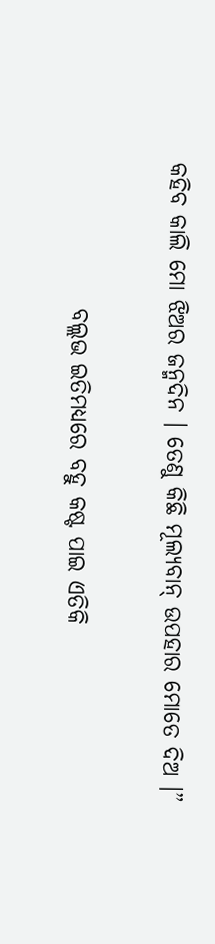କହିବ କାଲି ମୋ ଝିଅର ଜନ୍ମଦିନ । ତେଣୁ କିଛି ମୂଲ୍ୟବାନ୍ ଉପହାର ମୋତେ ଦିଅ ।”

                ବଲ୍ଲଭ ଇତିମଧ୍ୟରେ ବହୁ କଷ୍ଟ ପାଇ ଏତିକି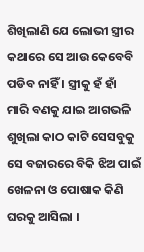ଶିଖିଲାଣି ଯେ ଲୋଭୀ ସ୍ତ୍ରୀର କଥାରେ ସେ ଆଉ କେବେବି ପଡିବ ନାହିଁ । ସ୍ତ୍ରୀକୁ ହଁ ହାଁ ମାରି ବଣକୁ ଯାଇ ଆଗଭଳି ଶୁଖିଲା କାଠ କାଟି ସେସବୁକୁ ସେ ବଜାରରେ ବିକି ଝିଅ ପାଇଁ ଖେଳନା ଓ ପୋଷାକ କିଣି ଘରକୁ ଆସିଲା ।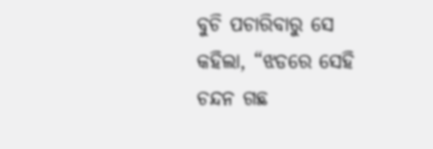ବୁଚି ପଚାରିବାରୁ ସେ କହିଲା, “ଝଡରେ ସେହି ଚନ୍ଦନ ଗଛ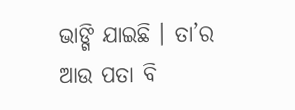ଭାଙ୍ଗି ଯାଇଛି । ତା’ର ଆଉ ପତା ବି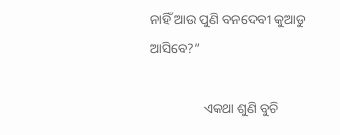ନାହିଁ ଆଉ ପୁଣି ବନଦେବୀ କୁଆଡୁ ଆସିବେ?”

                ଏକଥା ଶୁଣି ବୁଚି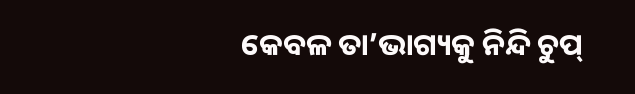କେବଳ ତା’ଭାଗ୍ୟକୁ ନିନ୍ଦି ଚୁପ୍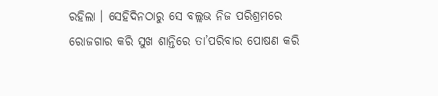ରହିଲା । ସେହିଦିନଠାରୁ ସେ ବଲ୍ଲଭ ନିଜ ପରିଶ୍ରମରେ ରୋଜଗାର କରି ସୁଖ ଶାନ୍ତିରେ ତା’ପରିବାର ପୋଷଣ କରି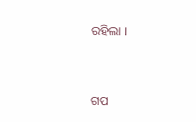ରହିଲା ।


ଗପ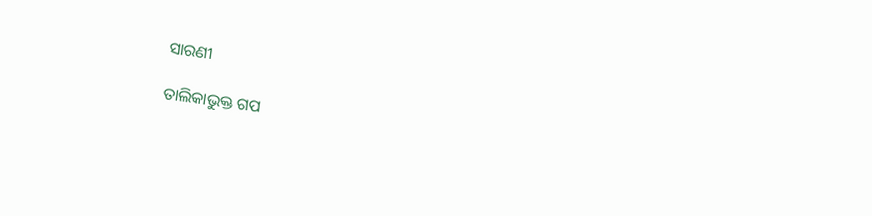ସାରଣୀ

ତାଲିକାଭୁକ୍ତ ଗପ